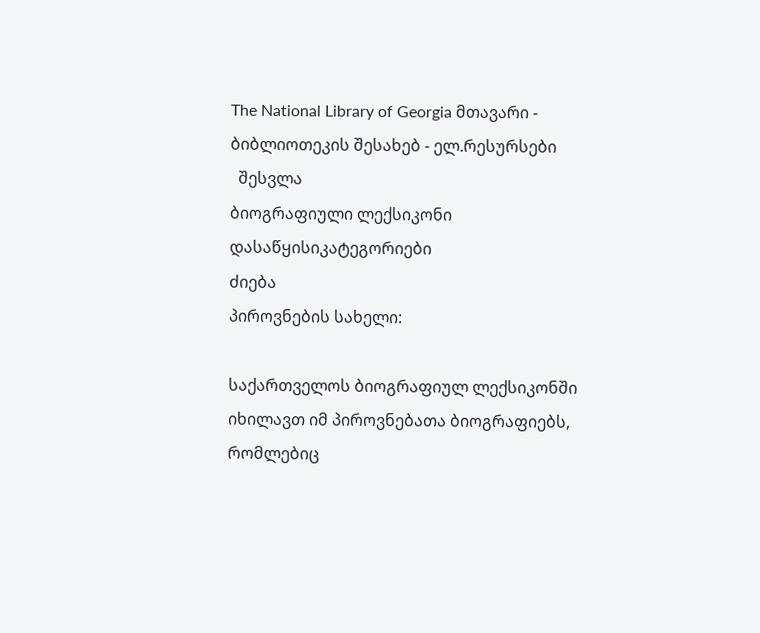The National Library of Georgia მთავარი - ბიბლიოთეკის შესახებ - ელ.რესურსები
  შესვლა
ბიოგრაფიული ლექსიკონი
დასაწყისიკატეგორიები
ძიება
პიროვნების სახელი:

საქართველოს ბიოგრაფიულ ლექსიკონში იხილავთ იმ პიროვნებათა ბიოგრაფიებს, რომლებიც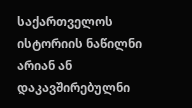საქართველოს ისტორიის ნაწილნი არიან ან დაკავშირებულნი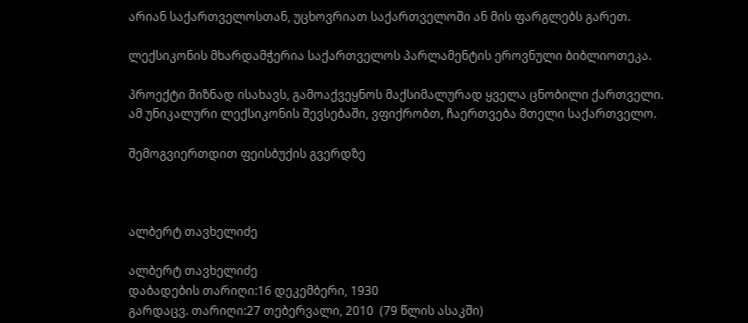არიან საქართველოსთან, უცხოვრიათ საქართველოში ან მის ფარგლებს გარეთ.

ლექსიკონის მხარდამჭერია საქართველოს პარლამენტის ეროვნული ბიბლიოთეკა.

პროექტი მიზნად ისახავს, გამოაქვეყნოს მაქსიმალურად ყველა ცნობილი ქართველი. ამ უნიკალური ლექსიკონის შევსებაში, ვფიქრობთ, ჩაერთვება მთელი საქართველო.

შემოგვიერთდით ფეისბუქის გვერდზე



ალბერტ თავხელიძე

ალბერტ თავხელიძე
დაბადების თარიღი:16 დეკემბერი, 1930
გარდაცვ. თარიღი:27 თებერვალი, 2010  (79 წლის ასაკში)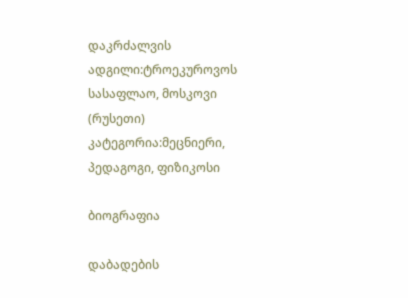დაკრძალვის ადგილი:ტროეკუროვოს სასაფლაო, მოსკოვი (რუსეთი)
კატეგორია:მეცნიერი, პედაგოგი, ფიზიკოსი

ბიოგრაფია

დაბადების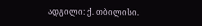ადგილი: ქ. თბილისი.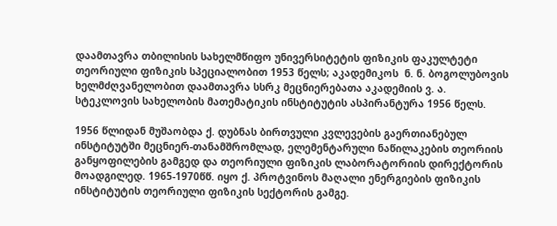დაამთავრა თბილისის სახელმწიფო უნივერსიტეტის ფიზიკის ფაკულტეტი თეორიული ფიზიკის სპეციალობით 1953 წელს; აკადემიკოს  ნ. ნ. ბოგოლუბოვის ხელმძღვანელობით დაამთავრა სსრკ მეცნიერებათა აკადემიის ვ. ა. სტეკლოვის სახელობის მათემატიკის ინსტიტუტის ასპირანტურა 1956 წელს.

1956 წლიდან მუშაობდა ქ. დუბნას ბირთვული კვლევების გაერთიანებულ ინსტიტუტში მეცნიერ-თანამშრომლად, ელემენტარული ნაწილაკების თეორიის განყოფილების გამგედ და თეორიული ფიზიკის ლაბორატორიის დირექტორის მოადგილედ. 1965-1970წწ. იყო ქ. პროტვინოს მაღალი ენერგიების ფიზიკის ინსტიტუტის თეორიული ფიზიკის სექტორის გამგე.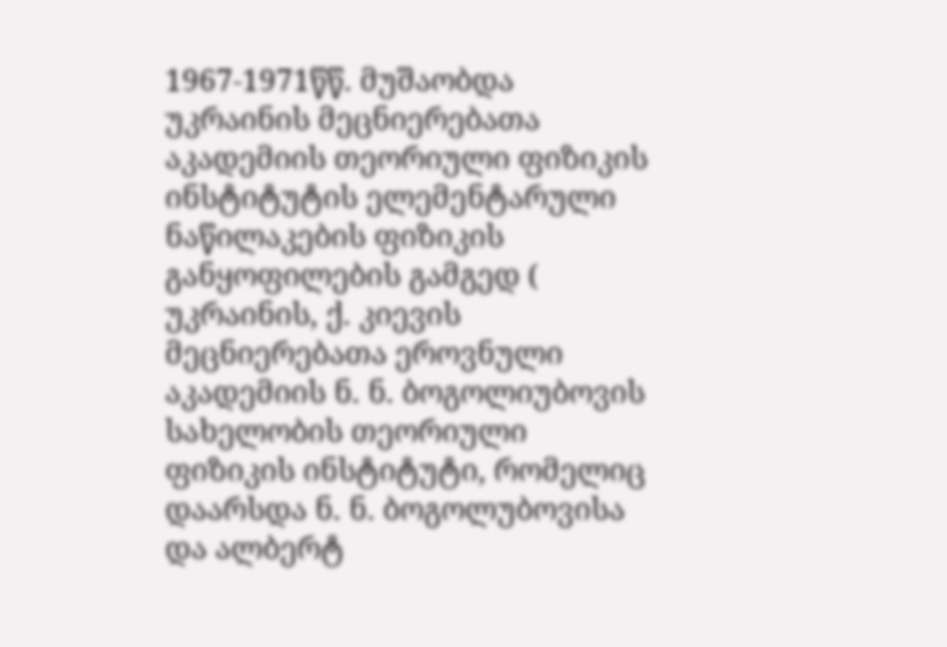1967-1971წწ. მუშაობდა უკრაინის მეცნიერებათა აკადემიის თეორიული ფიზიკის ინსტიტუტის ელემენტარული ნაწილაკების ფიზიკის განყოფილების გამგედ ( უკრაინის, ქ. კიევის მეცნიერებათა ეროვნული აკადემიის ნ. ნ. ბოგოლიუბოვის სახელობის თეორიული ფიზიკის ინსტიტუტი, რომელიც დაარსდა ნ. ნ. ბოგოლუბოვისა და ალბერტ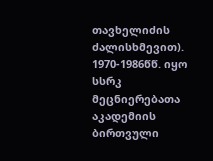თავხელიძის ძალისხმევით). 1970-1986წწ. იყო სსრკ მეცნიერებათა აკადემიის ბირთვული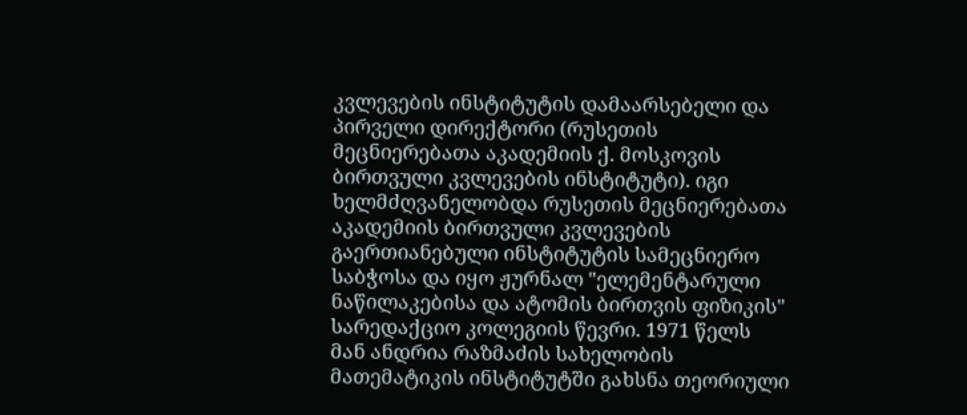კვლევების ინსტიტუტის დამაარსებელი და პირველი დირექტორი (რუსეთის მეცნიერებათა აკადემიის ქ. მოსკოვის ბირთვული კვლევების ინსტიტუტი). იგი ხელმძღვანელობდა რუსეთის მეცნიერებათა აკადემიის ბირთვული კვლევების გაერთიანებული ინსტიტუტის სამეცნიერო საბჭოსა და იყო ჟურნალ "ელემენტარული ნაწილაკებისა და ატომის ბირთვის ფიზიკის" სარედაქციო კოლეგიის წევრი. 1971 წელს მან ანდრია რაზმაძის სახელობის მათემატიკის ინსტიტუტში გახსნა თეორიული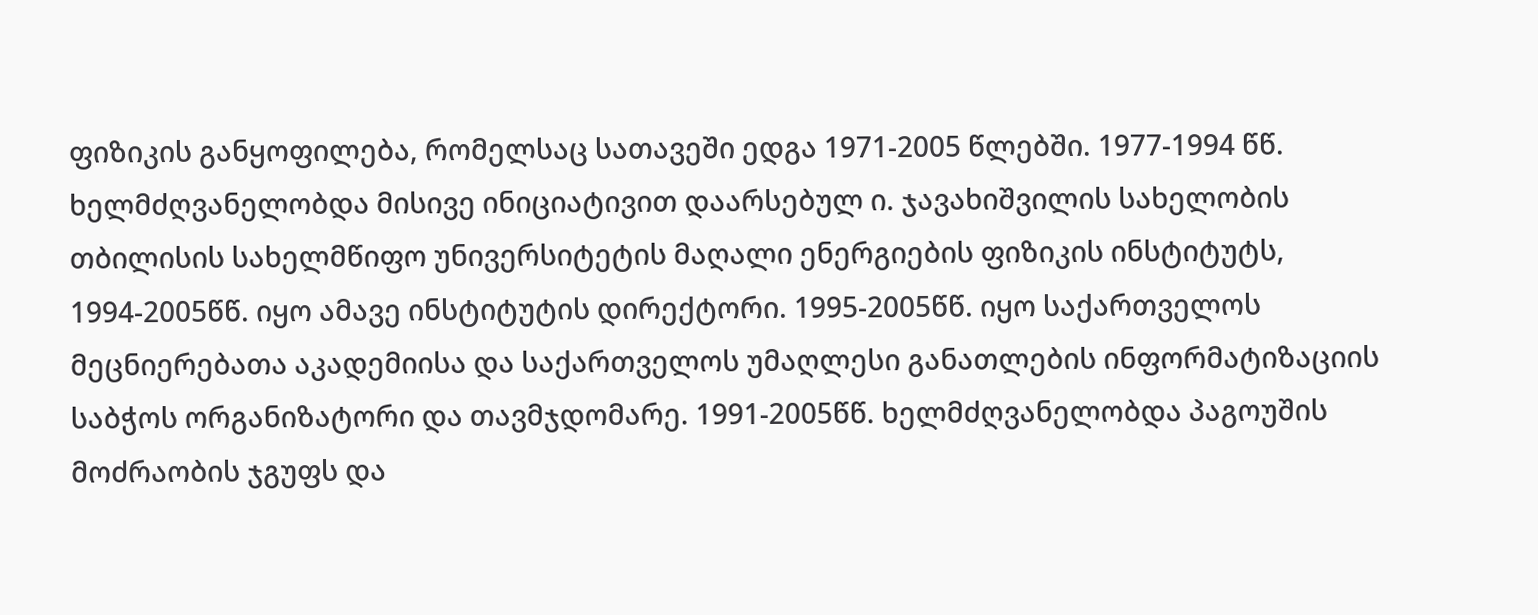ფიზიკის განყოფილება, რომელსაც სათავეში ედგა 1971-2005 წლებში. 1977-1994 წწ. ხელმძღვანელობდა მისივე ინიციატივით დაარსებულ ი. ჯავახიშვილის სახელობის თბილისის სახელმწიფო უნივერსიტეტის მაღალი ენერგიების ფიზიკის ინსტიტუტს, 1994-2005წწ. იყო ამავე ინსტიტუტის დირექტორი. 1995-2005წწ. იყო საქართველოს მეცნიერებათა აკადემიისა და საქართველოს უმაღლესი განათლების ინფორმატიზაციის საბჭოს ორგანიზატორი და თავმჯდომარე. 1991-2005წწ. ხელმძღვანელობდა პაგოუშის მოძრაობის ჯგუფს და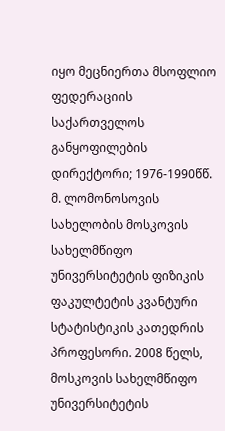იყო მეცნიერთა მსოფლიო ფედერაციის საქართველოს განყოფილების დირექტორი; 1976-1990წწ. მ. ლომონოსოვის სახელობის მოსკოვის სახელმწიფო უნივერსიტეტის ფიზიკის ფაკულტეტის კვანტური სტატისტიკის კათედრის პროფესორი. 2008 წელს, მოსკოვის სახელმწიფო უნივერსიტეტის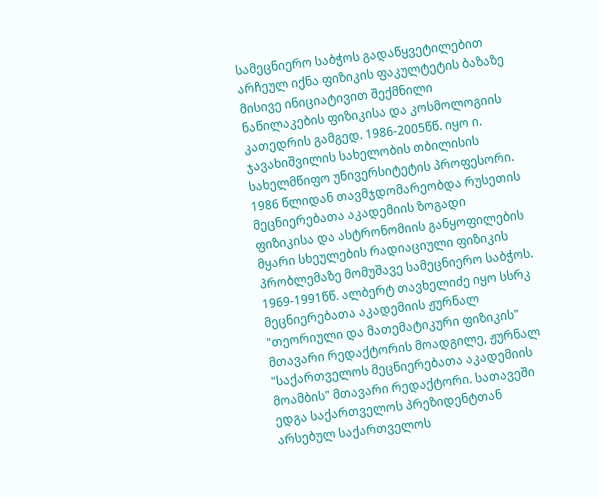სამეცნიერო საბჭოს გადაწყვეტილებით არჩეულ იქნა ფიზიკის ფაკულტეტის ბაზაზე მისივე ინიციატივით შექმნილი ნაწილაკების ფიზიკისა და კოსმოლოგიის კათედრის გამგედ. 1986-2005წწ. იყო ი. ჯავახიშვილის სახელობის თბილისის სახელმწიფო უნივერსიტეტის პროფესორი. 1986 წლიდან თავმჯდომარეობდა რუსეთის მეცნიერებათა აკადემიის ზოგადი ფიზიკისა და ასტრონომიის განყოფილების მყარი სხეულების რადიაციული ფიზიკის პრობლემაზე მომუშავე სამეცნიერო საბჭოს. 1969-1991წწ. ალბერტ თავხელიძე იყო სსრკ მეცნიერებათა აკადემიის ჟურნალ "თეორიული და მათემატიკური ფიზიკის" მთავარი რედაქტორის მოადგილე, ჟურნალ "საქართველოს მეცნიერებათა აკადემიის მოამბის" მთავარი რედაქტორი. სათავეში ედგა საქართველოს პრეზიდენტთან არსებულ საქართველოს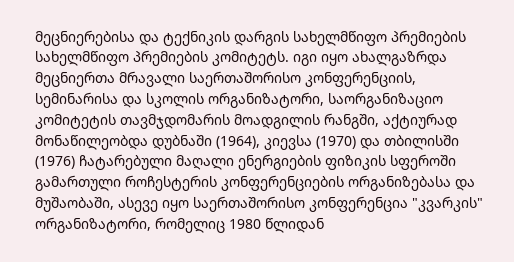მეცნიერებისა და ტექნიკის დარგის სახელმწიფო პრემიების სახელმწიფო პრემიების კომიტეტს. იგი იყო ახალგაზრდა მეცნიერთა მრავალი საერთაშორისო კონფერენციის, სემინარისა და სკოლის ორგანიზატორი, საორგანიზაციო კომიტეტის თავმჯდომარის მოადგილის რანგში, აქტიურად მონაწილეობდა დუბნაში (1964), კიევსა (1970) და თბილისში (1976) ჩატარებული მაღალი ენერგიების ფიზიკის სფეროში გამართული როჩესტერის კონფერენციების ორგანიზებასა და მუშაობაში, ასევე იყო საერთაშორისო კონფერენცია "კვარკის" ორგანიზატორი, რომელიც 1980 წლიდან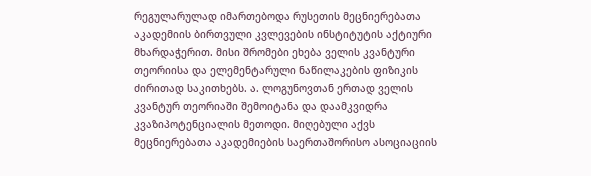რეგულარულად იმართებოდა რუსეთის მეცნიერებათა აკადემიის ბირთვული კვლევების ინსტიტუტის აქტიური მხარდაჭერით. მისი შრომები ეხება ველის კვანტური თეორიისა და ელემენტარული ნაწილაკების ფიზიკის ძირითად საკითხებს. ა. ლოგუნოვთან ერთად ველის კვანტურ თეორიაში შემოიტანა და დაამკვიდრა კვაზიპოტენციალის მეთოდი. მიღებული აქვს მეცნიერებათა აკადემიების საერთაშორისო ასოციაციის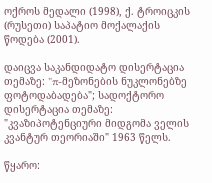ოქროს მედალი (1998), ქ. ტროიცკის (რუსეთი) საპატიო მოქალაქის წოდება (2001).

დაიცვა საკანდიდატო დისერტაცია თემაზე: "π-მეზონების ნუკლონებზე ფოტოდაბადება"; სადოქტორო დისერტაცია თემაზე: "კვაზიპოტენციური მიდგომა ველის კვანტურ თეორიაში" 1963 წელს.

წყარო: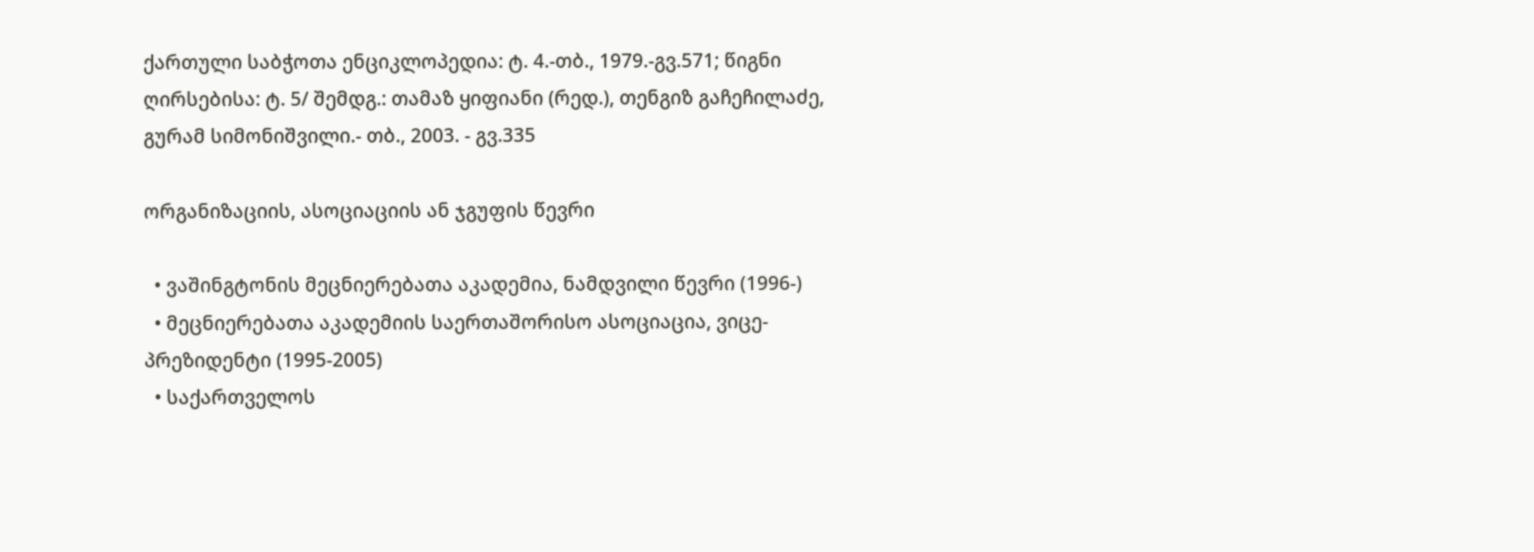ქართული საბჭოთა ენციკლოპედია: ტ. 4.-თბ., 1979.-გვ.571; წიგნი ღირსებისა: ტ. 5/ შემდგ.: თამაზ ყიფიანი (რედ.), თენგიზ გაჩეჩილაძე, გურამ სიმონიშვილი.- თბ., 2003. - გვ.335

ორგანიზაციის, ასოციაციის ან ჯგუფის წევრი

  • ვაშინგტონის მეცნიერებათა აკადემია, ნამდვილი წევრი (1996-)
  • მეცნიერებათა აკადემიის საერთაშორისო ასოციაცია, ვიცე-პრეზიდენტი (1995-2005)
  • საქართველოს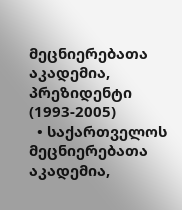მეცნიერებათა აკადემია, პრეზიდენტი (1993-2005)
  • საქართველოს მეცნიერებათა აკადემია,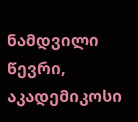ნამდვილი წევრი, აკადემიკოსი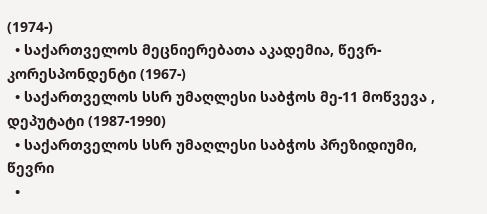(1974-)
  • საქართველოს მეცნიერებათა აკადემია, წევრ-კორესპონდენტი (1967-)
  • საქართველოს სსრ უმაღლესი საბჭოს მე-11 მოწვევა , დეპუტატი (1987-1990)
  • საქართველოს სსრ უმაღლესი საბჭოს პრეზიდიუმი, წევრი
  •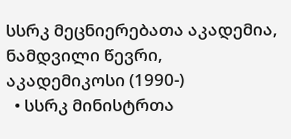სსრკ მეცნიერებათა აკადემია, ნამდვილი წევრი, აკადემიკოსი (1990-)
  • სსრკ მინისტრთა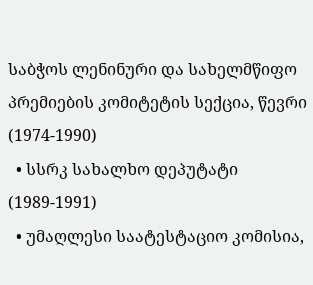საბჭოს ლენინური და სახელმწიფო პრემიების კომიტეტის სექცია, წევრი (1974-1990)
  • სსრკ სახალხო დეპუტატი (1989-1991)
  • უმაღლესი საატესტაციო კომისია,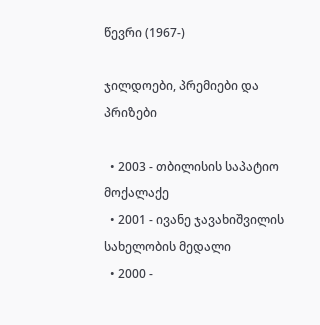წევრი (1967-)

ჯილდოები, პრემიები და პრიზები

  • 2003 - თბილისის საპატიო მოქალაქე
  • 2001 - ივანე ჯავახიშვილის სახელობის მედალი
  • 2000 -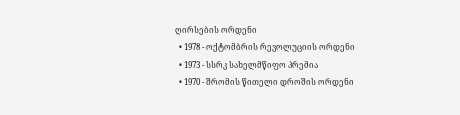ღირსების ორდენი
  • 1978 - ოქტომბრის რევოლუციის ორდენი
  • 1973 - სსრკ სახელმწიფო პრემია
  • 1970 - შრომის წითელი დროშის ორდენი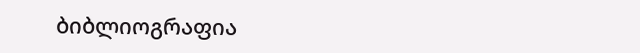ბიბლიოგრაფია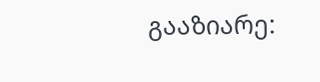გააზიარე: